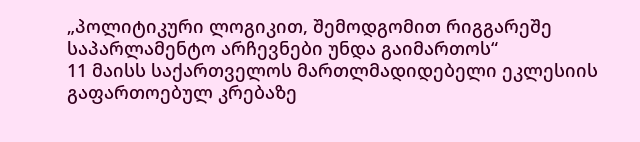„პოლიტიკური ლოგიკით, შემოდგომით რიგგარეშე საპარლამენტო არჩევნები უნდა გაიმართოს“
11 მაისს საქართველოს მართლმადიდებელი ეკლესიის გაფართოებულ კრებაზე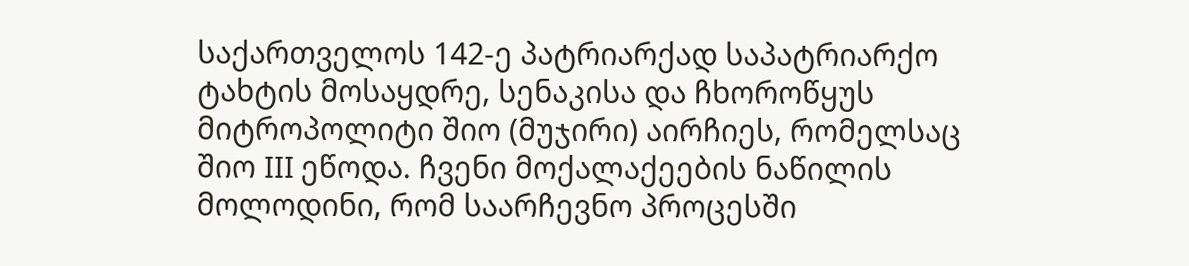საქართველოს 142-ე პატრიარქად საპატრიარქო ტახტის მოსაყდრე, სენაკისა და ჩხოროწყუს მიტროპოლიტი შიო (მუჯირი) აირჩიეს, რომელსაც შიო III ეწოდა. ჩვენი მოქალაქეების ნაწილის მოლოდინი, რომ საარჩევნო პროცესში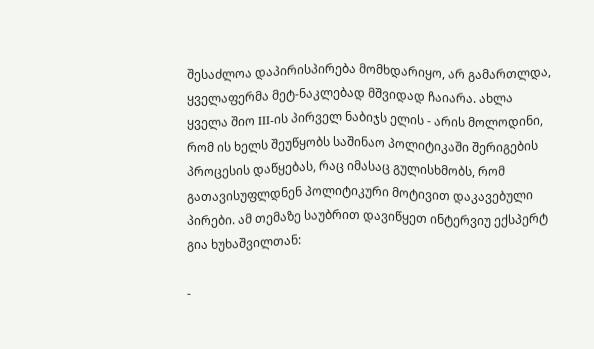შესაძლოა დაპირისპირება მომხდარიყო, არ გამართლდა, ყველაფერმა მეტ-ნაკლებად მშვიდად ჩაიარა. ახლა ყველა შიო III-ის პირველ ნაბიჯს ელის - არის მოლოდინი, რომ ის ხელს შეუწყობს საშინაო პოლიტიკაში შერიგების პროცესის დაწყებას, რაც იმასაც გულისხმობს, რომ გათავისუფლდნენ პოლიტიკური მოტივით დაკავებული პირები. ამ თემაზე საუბრით დავიწყეთ ინტერვიუ ექსპერტ გია ხუხაშვილთან:

-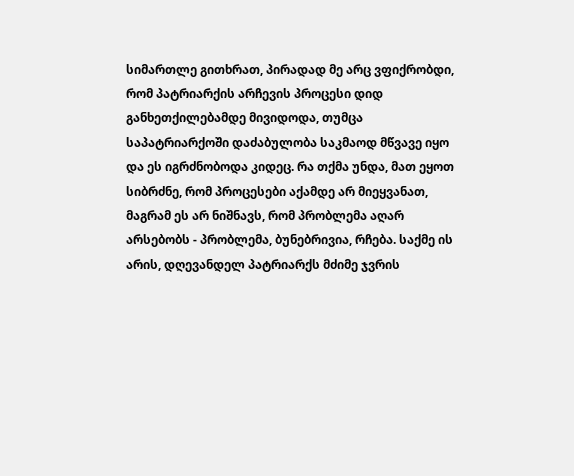სიმართლე გითხრათ, პირადად მე არც ვფიქრობდი, რომ პატრიარქის არჩევის პროცესი დიდ განხეთქილებამდე მივიდოდა, თუმცა საპატრიარქოში დაძაბულობა საკმაოდ მწვავე იყო და ეს იგრძნობოდა კიდეც. რა თქმა უნდა, მათ ეყოთ სიბრძნე, რომ პროცესები აქამდე არ მიეყვანათ, მაგრამ ეს არ ნიშნავს, რომ პრობლემა აღარ არსებობს - პრობლემა, ბუნებრივია, რჩება. საქმე ის არის, დღევანდელ პატრიარქს მძიმე ჯვრის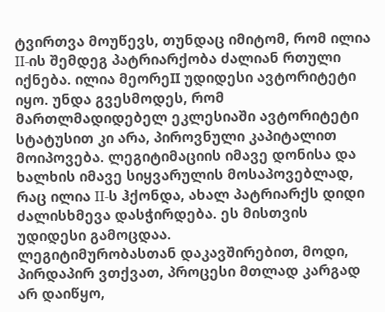ტვირთვა მოუწევს, თუნდაც იმიტომ, რომ ილია II-ის შემდეგ პატრიარქობა ძალიან რთული იქნება. ილია მეორეII უდიდესი ავტორიტეტი იყო. უნდა გვესმოდეს, რომ მართლმადიდებელ ეკლესიაში ავტორიტეტი სტატუსით კი არა, პიროვნული კაპიტალით მოიპოვება. ლეგიტიმაციის იმავე დონისა და ხალხის იმავე სიყვარულის მოსაპოვებლად, რაც ილია II-ს ჰქონდა, ახალ პატრიარქს დიდი ძალისხმევა დასჭირდება. ეს მისთვის უდიდესი გამოცდაა.
ლეგიტიმურობასთან დაკავშირებით, მოდი, პირდაპირ ვთქვათ, პროცესი მთლად კარგად არ დაიწყო,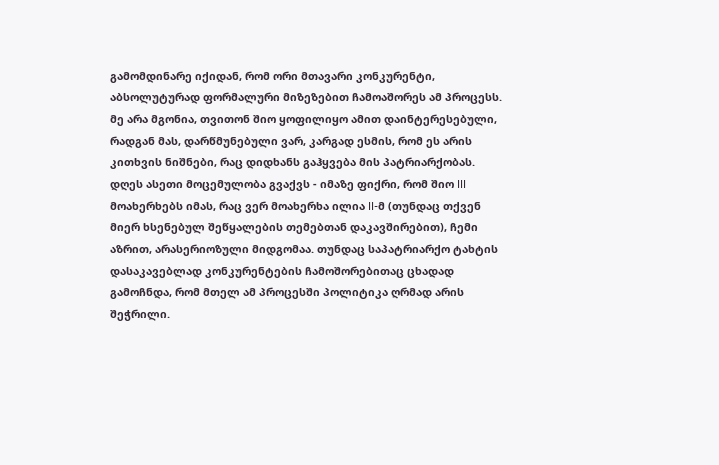გამომდინარე იქიდან, რომ ორი მთავარი კონკურენტი, აბსოლუტურად ფორმალური მიზეზებით ჩამოაშორეს ამ პროცესს. მე არა მგონია, თვითონ შიო ყოფილიყო ამით დაინტერესებული, რადგან მას, დარწმუნებული ვარ, კარგად ესმის, რომ ეს არის კითხვის ნიშნები, რაც დიდხანს გაჰყვება მის პატრიარქობას.
დღეს ასეთი მოცემულობა გვაქვს - იმაზე ფიქრი, რომ შიო III მოახერხებს იმას, რაც ვერ მოახერხა ილია II-მ (თუნდაც თქვენ მიერ ხსენებულ შეწყალების თემებთან დაკავშირებით), ჩემი აზრით, არასერიოზული მიდგომაა. თუნდაც საპატრიარქო ტახტის დასაკავებლად კონკურენტების ჩამოშორებითაც ცხადად გამოჩნდა, რომ მთელ ამ პროცესში პოლიტიკა ღრმად არის შეჭრილი.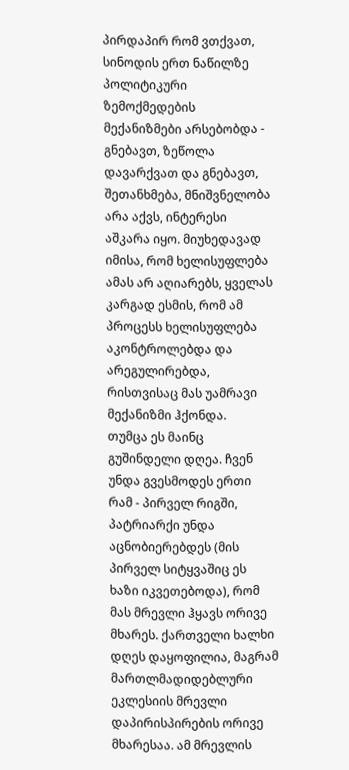პირდაპირ რომ ვთქვათ, სინოდის ერთ ნაწილზე პოლიტიკური ზემოქმედების მექანიზმები არსებობდა - გნებავთ, ზეწოლა დავარქვათ და გნებავთ, შეთანხმება, მნიშვნელობა არა აქვს, ინტერესი აშკარა იყო. მიუხედავად იმისა, რომ ხელისუფლება ამას არ აღიარებს, ყველას კარგად ესმის, რომ ამ პროცესს ხელისუფლება აკონტროლებდა და არეგულირებდა, რისთვისაც მას უამრავი მექანიზმი ჰქონდა.
თუმცა ეს მაინც გუშინდელი დღეა. ჩვენ უნდა გვესმოდეს ერთი რამ - პირველ რიგში, პატრიარქი უნდა აცნობიერებდეს (მის პირველ სიტყვაშიც ეს ხაზი იკვეთებოდა), რომ მას მრევლი ჰყავს ორივე მხარეს. ქართველი ხალხი დღეს დაყოფილია, მაგრამ მართლმადიდებლური ეკლესიის მრევლი დაპირისპირების ორივე მხარესაა. ამ მრევლის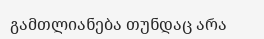გამთლიანება თუნდაც არა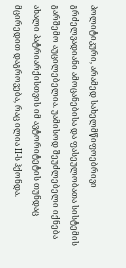პოლიტიკური, არამედ სახელმწიფოებრივი გრძელვადიანი ამოცანებისა და ფასეულობათა სისტემის გარშემო აუცილებელია. უამისოდ შეუძლებელი იქნება ახალი პატრიარქისთვის იმ ავტორიტეტის თუნდაც მცირედით დაგროვება, რაც ილია II-ს ჰქონდა.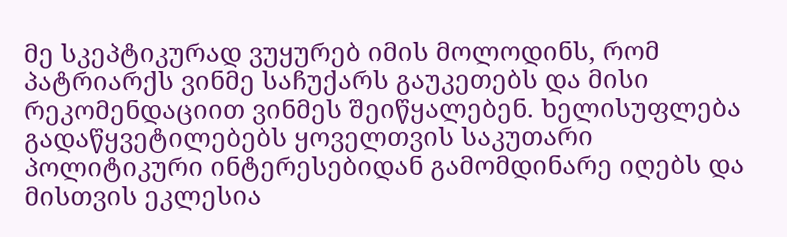მე სკეპტიკურად ვუყურებ იმის მოლოდინს, რომ პატრიარქს ვინმე საჩუქარს გაუკეთებს და მისი რეკომენდაციით ვინმეს შეიწყალებენ. ხელისუფლება გადაწყვეტილებებს ყოველთვის საკუთარი პოლიტიკური ინტერესებიდან გამომდინარე იღებს და მისთვის ეკლესია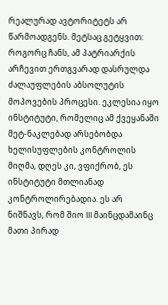რეალურად ავტორიტეტს არ წარმოადგენს. მეტსაც გეტყვით: როგორც ჩანს, ამ პატრიარქის არჩევით ერთგვარად დასრულდა ძალაუფლების აბსოლუტის მოპოვების პროცესი. ეკლესია იყო ინსტიტუტი, რომელიც ამ ქვეყანაში მეტ-ნაკლებად არსებობდა ხელისუფლების კონტროლის მიღმა, დღეს კი, ვფიქრობ, ეს ინსტიტუტი მთლიანად კონტროლირებადია. ეს არ ნიშნავს, რომ შიო III მაინცდამაინც მათი პირად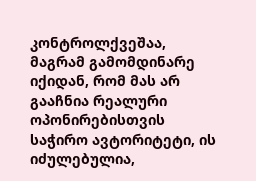კონტროლქვეშაა, მაგრამ გამომდინარე იქიდან, რომ მას არ გააჩნია რეალური ოპონირებისთვის საჭირო ავტორიტეტი, ის იძულებულია,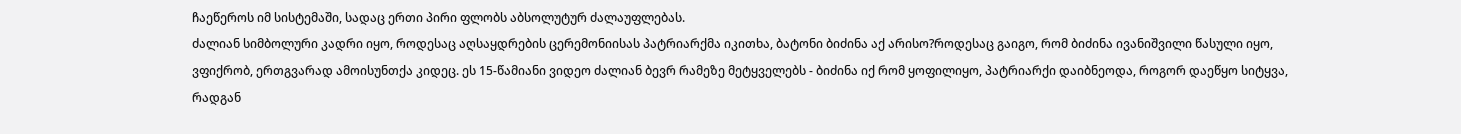ჩაეწეროს იმ სისტემაში, სადაც ერთი პირი ფლობს აბსოლუტურ ძალაუფლებას.
ძალიან სიმბოლური კადრი იყო, როდესაც აღსაყდრების ცერემონიისას პატრიარქმა იკითხა, ბატონი ბიძინა აქ არისო?როდესაც გაიგო, რომ ბიძინა ივანიშვილი წასული იყო, ვფიქრობ, ერთგვარად ამოისუნთქა კიდეც. ეს 15-წამიანი ვიდეო ძალიან ბევრ რამეზე მეტყველებს - ბიძინა იქ რომ ყოფილიყო, პატრიარქი დაიბნეოდა, როგორ დაეწყო სიტყვა, რადგან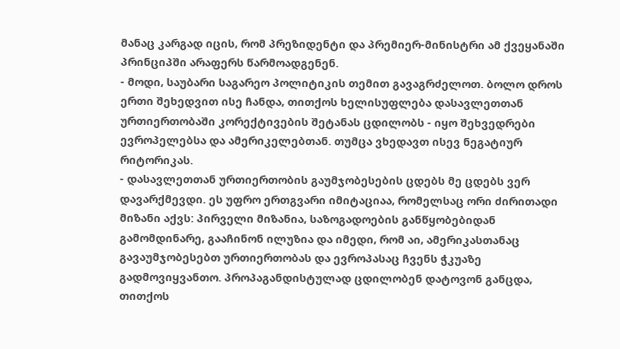მანაც კარგად იცის, რომ პრეზიდენტი და პრემიერ-მინისტრი ამ ქვეყანაში პრინციპში არაფერს წარმოადგენენ.
- მოდი, საუბარი საგარეო პოლიტიკის თემით გავაგრძელოთ. ბოლო დროს ერთი შეხედვით ისე ჩანდა, თითქოს ხელისუფლება დასავლეთთან ურთიერთობაში კორექტივების შეტანას ცდილობს - იყო შეხვედრები ევროპელებსა და ამერიკელებთან. თუმცა ვხედავთ ისევ ნეგატიურ რიტორიკას.
- დასავლეთთან ურთიერთობის გაუმჯობესების ცდებს მე ცდებს ვერ დავარქმევდი. ეს უფრო ერთგვარი იმიტაციაა, რომელსაც ორი ძირითადი მიზანი აქვს: პირველი მიზანია, საზოგადოების განწყობებიდან გამომდინარე, გააჩინონ ილუზია და იმედი, რომ აი, ამერიკასთანაც გავაუმჯობესებთ ურთიერთობას და ევროპასაც ჩვენს ჭკუაზე გადმოვიყვანთო. პროპაგანდისტულად ცდილობენ დატოვონ განცდა, თითქოს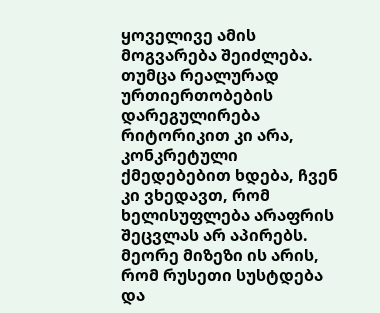ყოველივე ამის მოგვარება შეიძლება. თუმცა რეალურად ურთიერთობების დარეგულირება რიტორიკით კი არა, კონკრეტული ქმედებებით ხდება, ჩვენ კი ვხედავთ, რომ ხელისუფლება არაფრის შეცვლას არ აპირებს.
მეორე მიზეზი ის არის, რომ რუსეთი სუსტდება და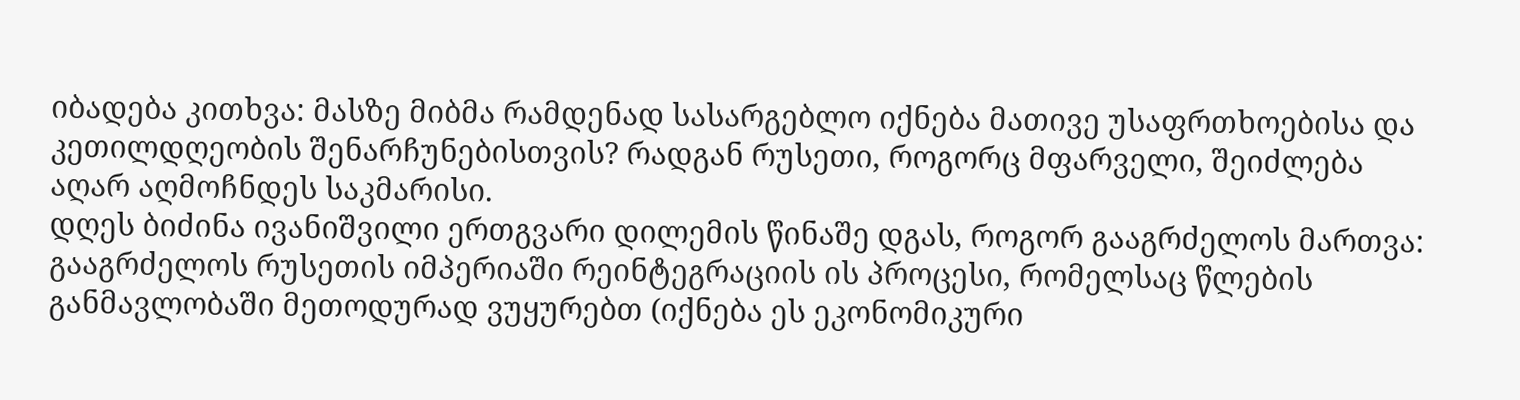იბადება კითხვა: მასზე მიბმა რამდენად სასარგებლო იქნება მათივე უსაფრთხოებისა და კეთილდღეობის შენარჩუნებისთვის? რადგან რუსეთი, როგორც მფარველი, შეიძლება აღარ აღმოჩნდეს საკმარისი.
დღეს ბიძინა ივანიშვილი ერთგვარი დილემის წინაშე დგას, როგორ გააგრძელოს მართვა: გააგრძელოს რუსეთის იმპერიაში რეინტეგრაციის ის პროცესი, რომელსაც წლების განმავლობაში მეთოდურად ვუყურებთ (იქნება ეს ეკონომიკური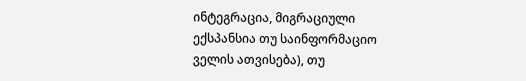ინტეგრაცია, მიგრაციული ექსპანსია თუ საინფორმაციო ველის ათვისება), თუ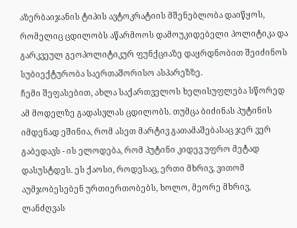აზერბაიჯანის ტიპის ავტოკრატიის მშენებლობა დაიწყოს, რომელიც ცდილობს აწარმოოს დამოუკიდებელი პოლიტიკა და გარკვეულ გეოპოლიტიკურ ფუნქციაზე დაყრდნობით შეიძინოს სუბიექტურობა საერთაშორისო ასპარეზზე.
ჩემი შეფასებით, ახლა საქართველოს ხელისუფლება სწორედ ამ მოდელზე გადასვლას ცდილობს. თუმცა ბიძინას პუტინის იმდენად ეშინია, რომ ასეთ მარტივ გათამაშებასაც ჯერ ვერ გაბედავს - ის ელოდება, რომ პუტინი კიდევ უფრო მეტად დასუსტდეს. ეს ქაოსი, როდესაც, ერთი მხრივ, ვითომ აუმჯობესებენ ურთიერთობებს, ხოლო, მეორე მხრივ, ლანძღვას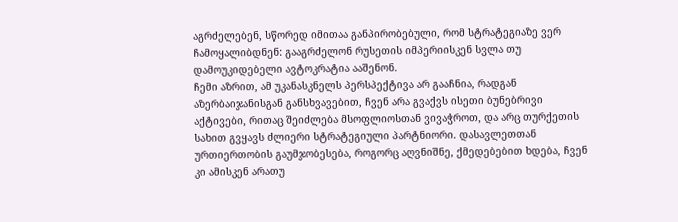აგრძელებენ, სწორედ იმითაა განპირობებული, რომ სტრატეგიაზე ვერ ჩამოყალიბდნენ: გააგრძელონ რუსეთის იმპერიისკენ სვლა თუ დამოუკიდებელი ავტოკრატია ააშენონ.
ჩემი აზრით, ამ უკანასკნელს პერსპექტივა არ გააჩნია, რადგან აზერბაიჯანისგან განსხვავებით, ჩვენ არა გვაქვს ისეთი ბუნებრივი აქტივები, რითაც შეიძლება მსოფლიოსთან ვივაჭროთ, და არც თურქეთის სახით გვყავს ძლიერი სტრატეგიული პარტნიორი. დასავლეთთან ურთიერთობის გაუმჯობესება, როგორც აღვნიშნე, ქმედებებით ხდება, ჩვენ კი ამისკენ არათუ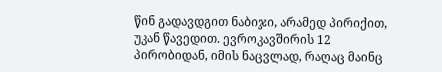წინ გადავდგით ნაბიჯი, არამედ პირიქით, უკან წავედით. ევროკავშირის 12 პირობიდან, იმის ნაცვლად, რაღაც მაინც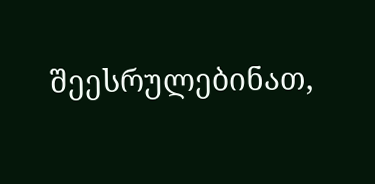შეესრულებინათ,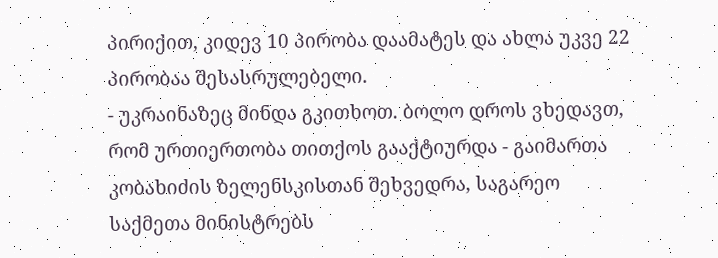პირიქით, კიდევ 10 პირობა დაამატეს და ახლა უკვე 22 პირობაა შესასრულებელი.
- უკრაინაზეც მინდა გკითხოთ. ბოლო დროს ვხედავთ, რომ ურთიერთობა თითქოს გააქტიურდა - გაიმართა კობახიძის ზელენსკისთან შეხვედრა, საგარეო საქმეთა მინისტრებს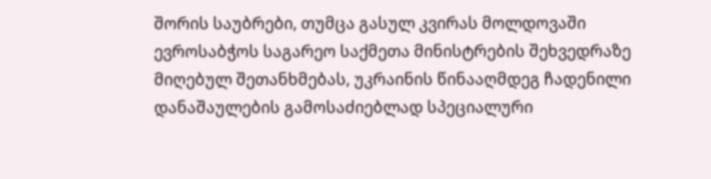შორის საუბრები, თუმცა გასულ კვირას მოლდოვაში ევროსაბჭოს საგარეო საქმეთა მინისტრების შეხვედრაზე მიღებულ შეთანხმებას, უკრაინის წინააღმდეგ ჩადენილი დანაშაულების გამოსაძიებლად სპეციალური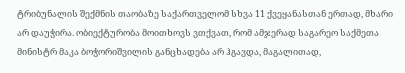ტრიბუნალის შექმნის თაობაზე საქართველომ სხვა 11 ქვეყანასთან ერთად, მხარი არ დაუჭირა. ობიექტურობა მოითხოვს ვთქვათ, რომ ამჯერად საგარეო საქმეთა მინისტრ მაკა ბოჭორიშვილის განცხადება არ ჰგავდა, მაგალითად,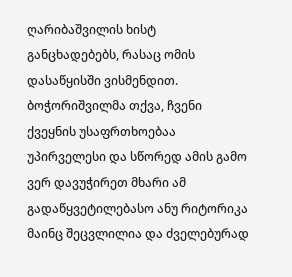ღარიბაშვილის ხისტ განცხადებებს, რასაც ომის დასაწყისში ვისმენდით. ბოჭორიშვილმა თქვა, ჩვენი ქვეყნის უსაფრთხოებაა უპირველესი და სწორედ ამის გამო ვერ დავუჭირეთ მხარი ამ გადაწყვეტილებასო ანუ რიტორიკა მაინც შეცვლილია და ძველებურად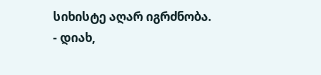სიხისტე აღარ იგრძნობა.
- დიახ,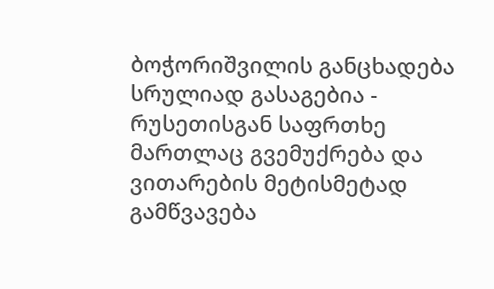ბოჭორიშვილის განცხადება სრულიად გასაგებია - რუსეთისგან საფრთხე მართლაც გვემუქრება და ვითარების მეტისმეტად გამწვავება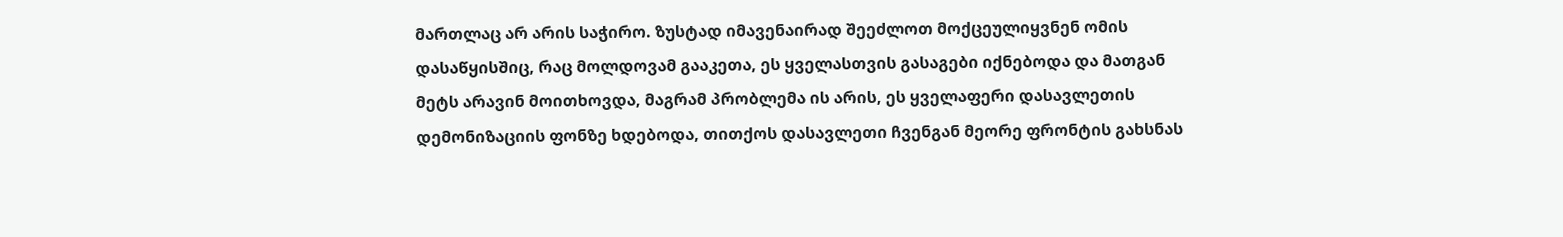მართლაც არ არის საჭირო. ზუსტად იმავენაირად შეეძლოთ მოქცეულიყვნენ ომის დასაწყისშიც, რაც მოლდოვამ გააკეთა, ეს ყველასთვის გასაგები იქნებოდა და მათგან მეტს არავინ მოითხოვდა, მაგრამ პრობლემა ის არის, ეს ყველაფერი დასავლეთის დემონიზაციის ფონზე ხდებოდა, თითქოს დასავლეთი ჩვენგან მეორე ფრონტის გახსნას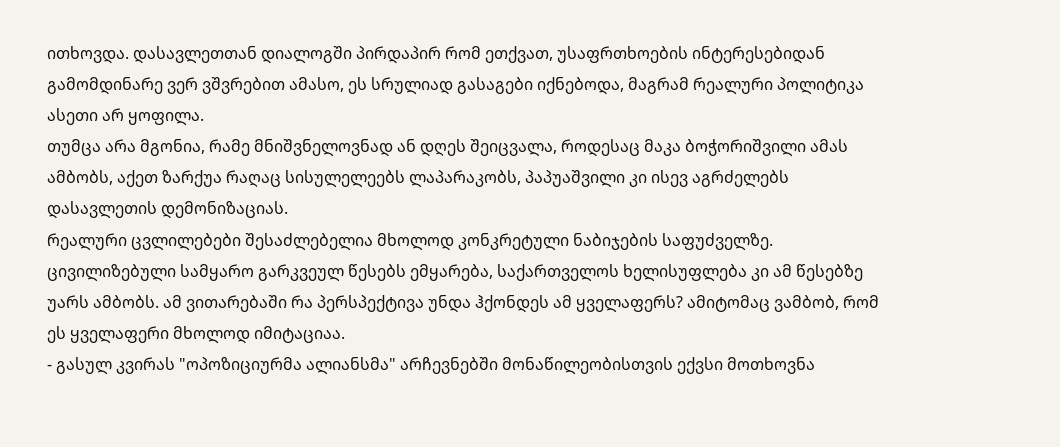ითხოვდა. დასავლეთთან დიალოგში პირდაპირ რომ ეთქვათ, უსაფრთხოების ინტერესებიდან გამომდინარე ვერ ვშვრებით ამასო, ეს სრულიად გასაგები იქნებოდა, მაგრამ რეალური პოლიტიკა ასეთი არ ყოფილა.
თუმცა არა მგონია, რამე მნიშვნელოვნად ან დღეს შეიცვალა, როდესაც მაკა ბოჭორიშვილი ამას ამბობს, აქეთ ზარქუა რაღაც სისულელეებს ლაპარაკობს, პაპუაშვილი კი ისევ აგრძელებს დასავლეთის დემონიზაციას.
რეალური ცვლილებები შესაძლებელია მხოლოდ კონკრეტული ნაბიჯების საფუძველზე. ცივილიზებული სამყარო გარკვეულ წესებს ემყარება, საქართველოს ხელისუფლება კი ამ წესებზე უარს ამბობს. ამ ვითარებაში რა პერსპექტივა უნდა ჰქონდეს ამ ყველაფერს? ამიტომაც ვამბობ, რომ ეს ყველაფერი მხოლოდ იმიტაციაა.
- გასულ კვირას "ოპოზიციურმა ალიანსმა" არჩევნებში მონაწილეობისთვის ექვსი მოთხოვნა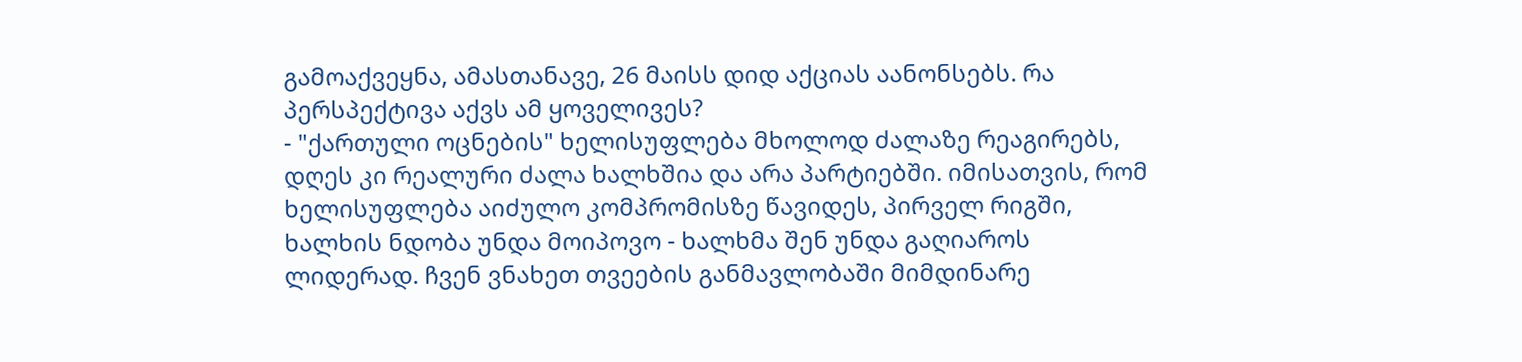გამოაქვეყნა, ამასთანავე, 26 მაისს დიდ აქციას აანონსებს. რა პერსპექტივა აქვს ამ ყოველივეს?
- "ქართული ოცნების" ხელისუფლება მხოლოდ ძალაზე რეაგირებს, დღეს კი რეალური ძალა ხალხშია და არა პარტიებში. იმისათვის, რომ ხელისუფლება აიძულო კომპრომისზე წავიდეს, პირველ რიგში, ხალხის ნდობა უნდა მოიპოვო - ხალხმა შენ უნდა გაღიაროს ლიდერად. ჩვენ ვნახეთ თვეების განმავლობაში მიმდინარე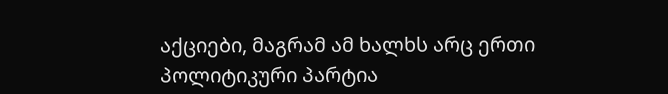აქციები, მაგრამ ამ ხალხს არც ერთი პოლიტიკური პარტია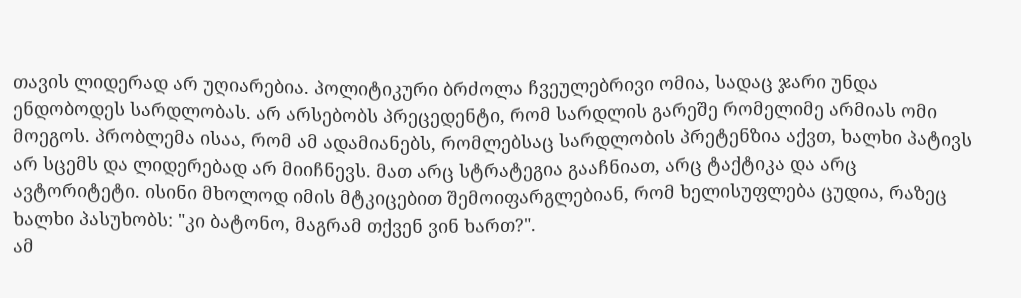თავის ლიდერად არ უღიარებია. პოლიტიკური ბრძოლა ჩვეულებრივი ომია, სადაც ჯარი უნდა ენდობოდეს სარდლობას. არ არსებობს პრეცედენტი, რომ სარდლის გარეშე რომელიმე არმიას ომი მოეგოს. პრობლემა ისაა, რომ ამ ადამიანებს, რომლებსაც სარდლობის პრეტენზია აქვთ, ხალხი პატივს არ სცემს და ლიდერებად არ მიიჩნევს. მათ არც სტრატეგია გააჩნიათ, არც ტაქტიკა და არც ავტორიტეტი. ისინი მხოლოდ იმის მტკიცებით შემოიფარგლებიან, რომ ხელისუფლება ცუდია, რაზეც ხალხი პასუხობს: "კი ბატონო, მაგრამ თქვენ ვინ ხართ?".
ამ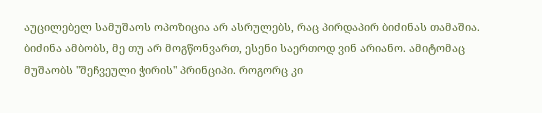აუცილებელ სამუშაოს ოპოზიცია არ ასრულებს, რაც პირდაპირ ბიძინას თამაშია. ბიძინა ამბობს, მე თუ არ მოგწონვართ, ესენი საერთოდ ვინ არიანო. ამიტომაც მუშაობს "შეჩვეული ჭირის" პრინციპი. როგორც კი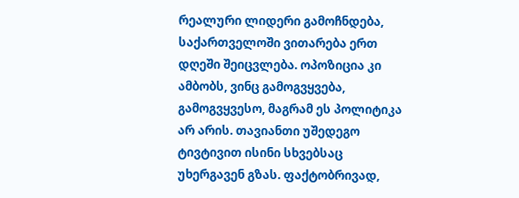რეალური ლიდერი გამოჩნდება, საქართველოში ვითარება ერთ დღეში შეიცვლება. ოპოზიცია კი ამბობს, ვინც გამოგვყვება, გამოგვყვესო, მაგრამ ეს პოლიტიკა არ არის. თავიანთი უშედეგო ტივტივით ისინი სხვებსაც უხერგავენ გზას. ფაქტობრივად,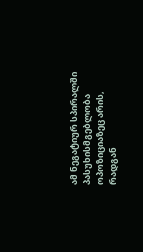ამ ნეგატიურ სპირალში პასუხისმგებლობა ოპოზიციაზეც არის, რადგან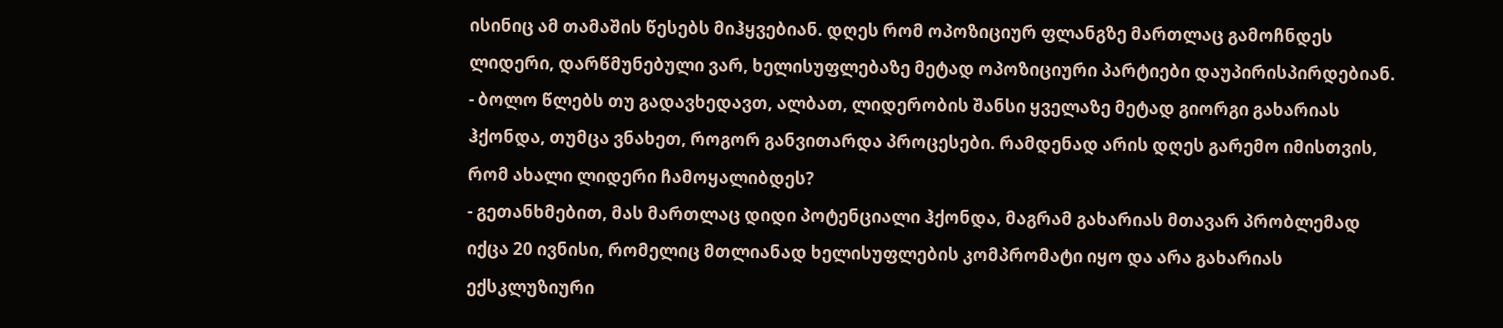ისინიც ამ თამაშის წესებს მიჰყვებიან. დღეს რომ ოპოზიციურ ფლანგზე მართლაც გამოჩნდეს ლიდერი, დარწმუნებული ვარ, ხელისუფლებაზე მეტად ოპოზიციური პარტიები დაუპირისპირდებიან.
- ბოლო წლებს თუ გადავხედავთ, ალბათ, ლიდერობის შანსი ყველაზე მეტად გიორგი გახარიას ჰქონდა, თუმცა ვნახეთ, როგორ განვითარდა პროცესები. რამდენად არის დღეს გარემო იმისთვის, რომ ახალი ლიდერი ჩამოყალიბდეს?
- გეთანხმებით, მას მართლაც დიდი პოტენციალი ჰქონდა, მაგრამ გახარიას მთავარ პრობლემად იქცა 20 ივნისი, რომელიც მთლიანად ხელისუფლების კომპრომატი იყო და არა გახარიას ექსკლუზიური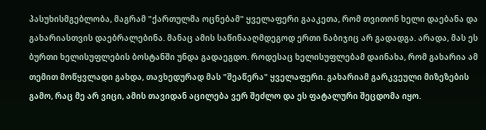პასუხისმგებლობა, მაგრამ "ქართულმა ოცნებამ" ყველაფერი გააკეთა, რომ თვითონ ხელი დაებანა და გახარიასთვის დაებრალებინა. მანაც ამის საწინააღმდეგოდ ერთი ნაბიჯიც არ გადადგა. არადა, მას ეს ბურთი ხელისუფლების ბოსტანში უნდა გადაეგდო. როდესაც ხელისუფლებამ დაინახა, რომ გახარია ამ თემით მოწყვლადი გახდა, თავხედურად მას "შეაწერა" ყველაფერი. გახარიამ გარკვეული მიზეზების გამო, რაც მე არ ვიცი, ამის თავიდან აცილება ვერ შეძლო და ეს ფატალური შეცდომა იყო.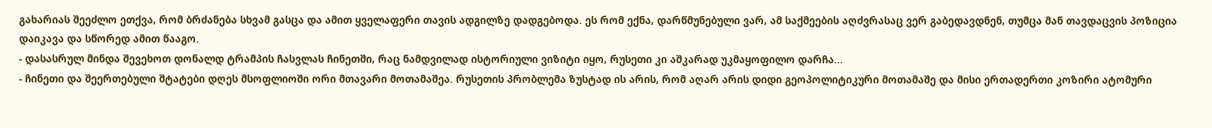გახარიას შეეძლო ეთქვა, რომ ბრძანება სხვამ გასცა და ამით ყველაფერი თავის ადგილზე დადგებოდა. ეს რომ ექნა, დარწმუნებული ვარ, ამ საქმეების აღძვრასაც ვერ გაბედავდნენ, თუმცა მან თავდაცვის პოზიცია დაიკავა და სწორედ ამით წააგო.
- დასასრულ მინდა შევეხოთ დონალდ ტრამპის ჩასვლას ჩინეთში, რაც ნამდვილად ისტორიული ვიზიტი იყო, რუსეთი კი აშკარად უკმაყოფილო დარჩა...
- ჩინეთი და შეერთებული შტატები დღეს მსოფლიოში ორი მთავარი მოთამაშეა. რუსეთის პრობლემა ზუსტად ის არის, რომ აღარ არის დიდი გეოპოლიტიკური მოთამაშე და მისი ერთადერთი კოზირი ატომური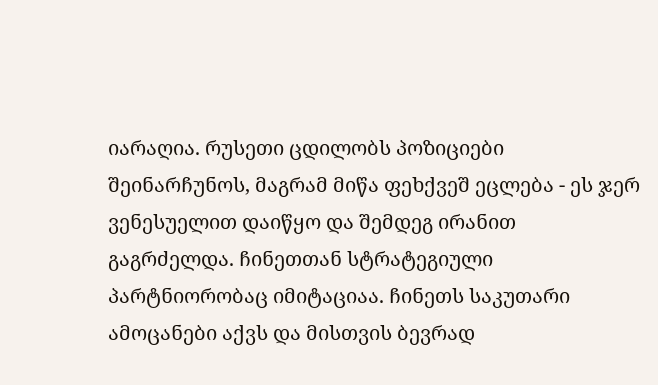იარაღია. რუსეთი ცდილობს პოზიციები შეინარჩუნოს, მაგრამ მიწა ფეხქვეშ ეცლება - ეს ჯერ ვენესუელით დაიწყო და შემდეგ ირანით გაგრძელდა. ჩინეთთან სტრატეგიული პარტნიორობაც იმიტაციაა. ჩინეთს საკუთარი ამოცანები აქვს და მისთვის ბევრად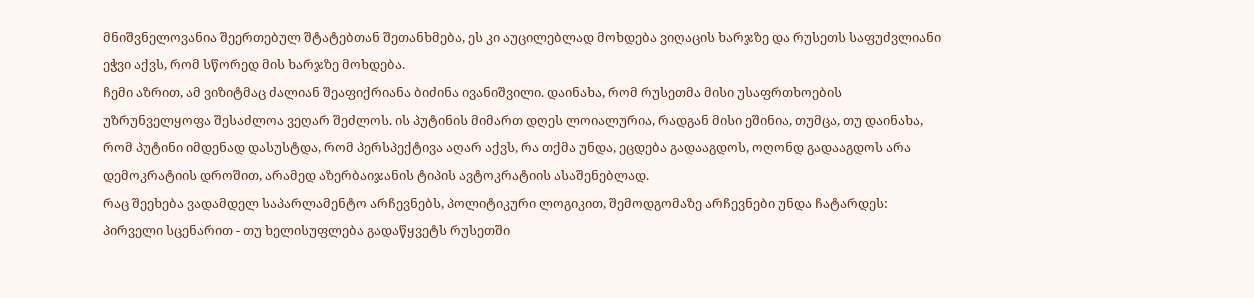მნიშვნელოვანია შეერთებულ შტატებთან შეთანხმება, ეს კი აუცილებლად მოხდება ვიღაცის ხარჯზე და რუსეთს საფუძვლიანი ეჭვი აქვს, რომ სწორედ მის ხარჯზე მოხდება.
ჩემი აზრით, ამ ვიზიტმაც ძალიან შეაფიქრიანა ბიძინა ივანიშვილი. დაინახა, რომ რუსეთმა მისი უსაფრთხოების უზრუნველყოფა შესაძლოა ვეღარ შეძლოს. ის პუტინის მიმართ დღეს ლოიალურია, რადგან მისი ეშინია, თუმცა, თუ დაინახა, რომ პუტინი იმდენად დასუსტდა, რომ პერსპექტივა აღარ აქვს, რა თქმა უნდა, ეცდება გადააგდოს, ოღონდ გადააგდოს არა დემოკრატიის დროშით, არამედ აზერბაიჯანის ტიპის ავტოკრატიის ასაშენებლად.
რაც შეეხება ვადამდელ საპარლამენტო არჩევნებს, პოლიტიკური ლოგიკით, შემოდგომაზე არჩევნები უნდა ჩატარდეს:
პირველი სცენარით - თუ ხელისუფლება გადაწყვეტს რუსეთში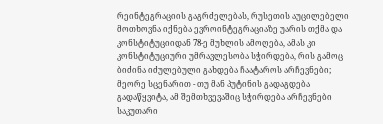რეინტეგრაციის გაგრძელებას, რუსეთის აუცილებელი მოთხოვნა იქნება ევროინტეგრაციაზე უარის თქმა და კონსტიტუციიდან 78-ე მუხლის ამოღება, ამას კი კონსტიტუციური უმრავლესობა სჭირდება, რის გამოც ბიძინა იძულებული გახდება ჩაატაროს არჩევნები;
მეორე სცენარით - თუ მან პუტინის გადაგდება გადაწყვიტა, ამ შემთხვევაშიც სჭირდება არჩევნები საკუთარი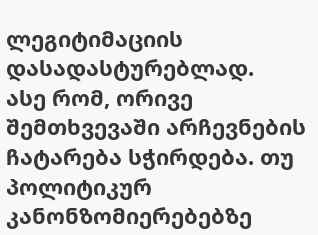ლეგიტიმაციის დასადასტურებლად.
ასე რომ, ორივე შემთხვევაში არჩევნების ჩატარება სჭირდება. თუ პოლიტიკურ კანონზომიერებებზე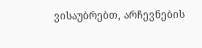ვისაუბრებთ, არჩევნების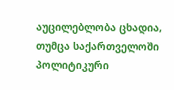აუცილებლობა ცხადია, თუმცა საქართველოში პოლიტიკური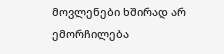მოვლენები ხშირად არ ემორჩილება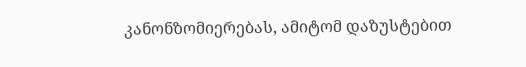კანონზომიერებას, ამიტომ დაზუსტებით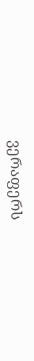ვერაფერს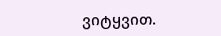ვიტყვით.